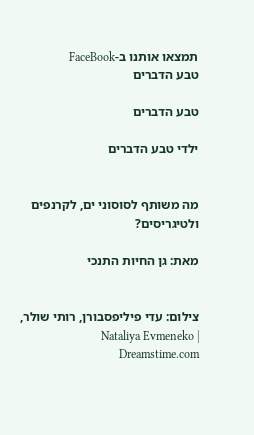תמצאו אותנו ב-FaceBook
טבע הדברים

טבע הדברים

ילדי טבע הדברים


מה משותף לסוסוני ים, לקרנפים ולטיגריסים?

מאת: גן החיות התנכי


צילום: עדי פיליפסבורן, רותי שולר, Nataliya Evmeneko | Dreamstime.com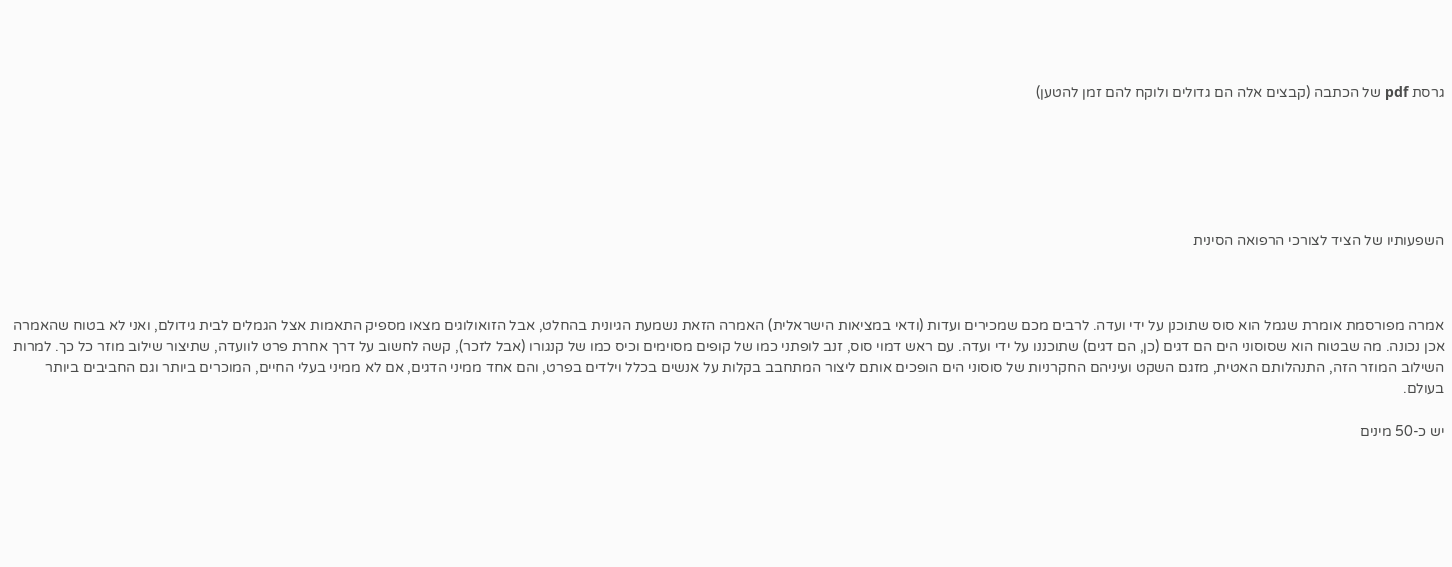גרסת pdf של הכתבה (קבצים אלה הם גדולים ולוקח להם זמן להטען)






השפעותיו של הציד לצורכי הרפואה הסינית



אמרה מפורסמת אומרת שגמל הוא סוס שתוכנן על ידי ועדה. לרבים מכם שמכירים ועדות (ודאי במציאות הישראלית) האמרה הזאת נשמעת הגיונית בהחלט, אבל הזואולוגים מצאו מספיק התאמות אצל הגמלים לבית גידולם, ואני לא בטוח שהאמרה אכן נכונה. מה שבטוח הוא שסוסוני הים הם דגים (כן, הם דגים) שתוכננו על ידי ועדה. עם ראש דמוי סוס, זנב לופתני כמו של קופים מסוימים וכיס כמו של קנגורו (אבל לזכר), קשה לחשוב על דרך אחרת פרט לוועדה, שתיצור שילוב מוזר כל כך. למרות השילוב המוזר הזה, התנהלותם האטית, מזגם השקט ועיניהם החקרניות של סוסוני הים הופכים אותם ליצור המתחבב בקלות על אנשים בכלל וילדים בפרט, והם אחד ממיני הדגים, אם לא ממיני בעלי החיים, המוכרים ביותר וגם החביבים ביותר בעולם.

יש כ-50 מינים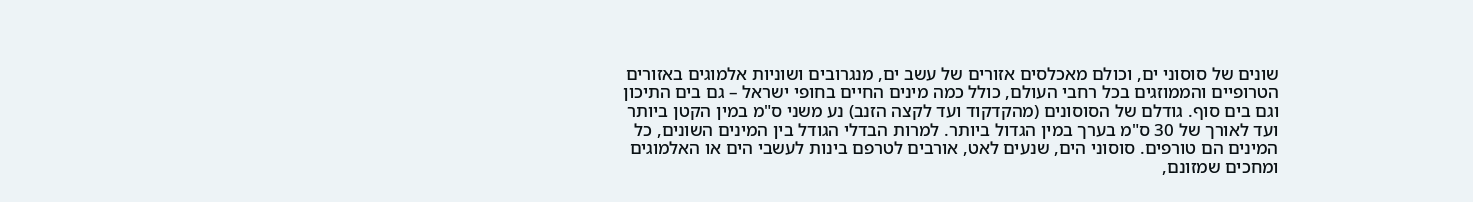שונים של סוסוני ים, וכולם מאכלסים אזורים של עשב ים, מנגרובים ושוניות אלמוגים באזורים הטרופיים והממוזגים בכל רחבי העולם, כולל כמה מינים החיים בחופי ישראל – גם בים התיכון וגם בים סוף. גודלם של הסוסונים (מהקדקוד ועד לקצה הזנב) נע משני ס"מ במין הקטן ביותר ועד לאורך של 30 ס"מ בערך במין הגדול ביותר. למרות הבדלי הגודל בין המינים השונים, כל המינים הם טורפים. סוסוני הים, שנעים לאט, אורבים לטרפם בינות לעשבי הים או האלמוגים ומחכים שמזונם,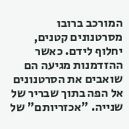המורכב ברובו מסרטנונים קטנים, יחלוף לידם. כאשר ההזדמנות מגיעה הם שואבים את הסרטנונים אל הפה בתוך שבריר של שנייה. "אכזריותם" של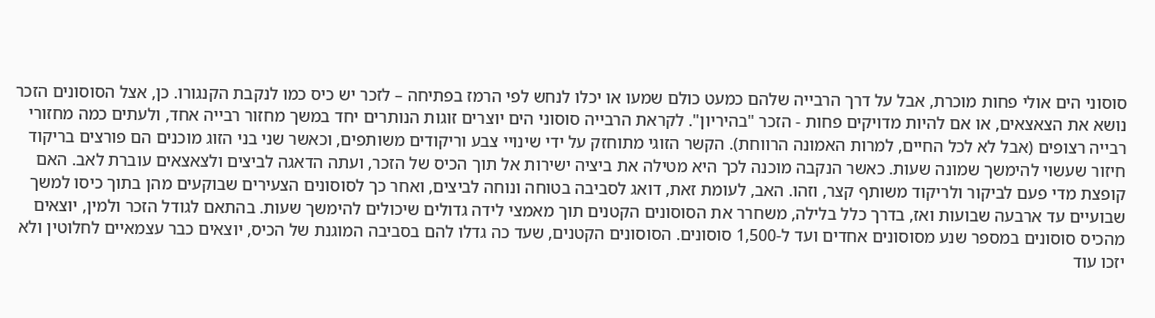סוסוני הים אולי פחות מוכרת, אבל על דרך הרבייה שלהם כמעט כולם שמעו או יכלו לנחש לפי הרמז בפתיחה – לזכר יש כיס כמו לנקבת הקנגורו. כן, אצל הסוסונים הזכר נושא את הצאצאים, או אם להיות מדויקים פחות - הזכר "בהיריון". לקראת הרבייה סוסוני הים יוצרים זוגות הנותרים יחד במשך מחזור רבייה אחד, ולעתים כמה מחזורי רבייה רצופים (אבל לא לכל החיים, למרות האמונה הרווחת). הקשר הזוגי מתוחזק על ידי שינויי צבע וריקודים משותפים, וכאשר שני בני הזוג מוכנים הם פורצים בריקוד חיזור שעשוי להימשך שמונה שעות. כאשר הנקבה מוכנה לכך היא מטילה את ביציה ישירות אל תוך הכיס של הזכר, ועתה הדאגה לביצים ולצאצאים עוברת לאב. האם קופצת מדי פעם לביקור ולריקוד משותף קצר, וזהו. האב, לעומת זאת, דואג לסביבה בטוחה ונוחה לביצים, ואחר כך לסוסונים הצעירים שבוקעים מהן בתוך כיסו למשך שבועיים עד ארבעה שבועות ואז, בדרך כלל בלילה, משחרר את הסוסונים הקטנים תוך מאמצי לידה גדולים שיכולים להימשך שעות. בהתאם לגודל הזכר ולמין, יוצאים מהכיס סוסונים במספר שנע מסוסונים אחדים ועד ל-1,500 סוסונים. הסוסונים הקטנים, שעד כה גדלו להם בסביבה המוגנת של הכיס, יוצאים כבר עצמאיים לחלוטין ולא יזכו עוד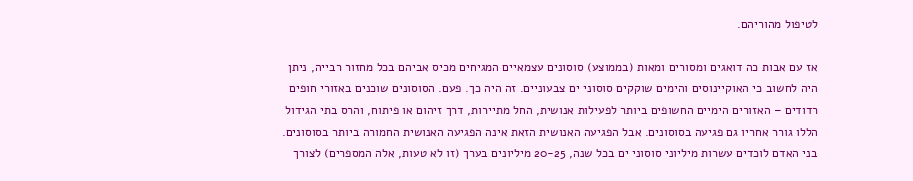לטיפול מהוריהם.

אז עם אבות כה דואגים ומסורים ומאות (בממוצע) סוסונים עצמאיים המגיחים מכיס אביהם בכל מחזור רבייה, ניתן היה לחשוב כי האוקיינוסים והימים שוקקים סוסוני ים צבעוניים. זה היה כך. פעם. הסוסונים שוכנים באזורי חופים רדודים – האזורים הימיים החשופים ביותר לפעילות אנושית, החל מתיירות, דרך זיהום או פיתוח, והרס בתי הגידול הללו גורר אחריו גם פגיעה בסוסונים. אבל הפגיעה האנושית הזאת אינה הפגיעה האנושית החמורה ביותר בסוסונים. בני האדם לוכדים עשרות מיליוני סוסוני ים בכל שנה, 20-25 מיליונים בערך (זו לא טעות, אלה המספרים) לצורך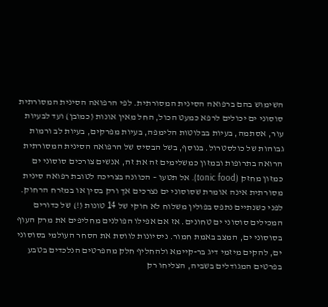השימוש בהם ברפואה הסינית המסורתית. לפי הרפואה הסינית המסורתית סוסוני ים יכולים לרפא כמעט הכול, החל מאין אונות (כמובן) ועד לבעיות עור, אסתמה, בעיות בבלוטות הלימפה, בעיות מפרקים, בעיות לב ורמות גבוהות של כולסטרול. בנוסף, בשל הבסיס של הרפואה הסינית המסורתית הרואה בתרופות ובמזון כמשלימים זה את זה, אנשים צורכים סוסוני ים כמזון מחזק (tonic food). אל תטעו – הכוונה בצריכה לטובת רפואה סינית מסורתית אינה אומרת שסוסוני ים נצרכים אך ורק בסין או במזרח הרחוק. לפני כשנתיים נתפס בפולין משלוח לא חוקי של 14 טונות (!) של כדורים המכילים סוסוני ים טחונים. אז אם אפילו הפולנים מחליפים את מרק העוף בסוסוני ים, המצב באמת חמור. ניסיונות לווסת את הסחר העולמי בסוסוני ים, להקים מיזמי דיג בר-קיימא ולהחליף חלק מהפרטים הנלכדים בטבע בפרטים המגודלים בשביה, הצליחו רק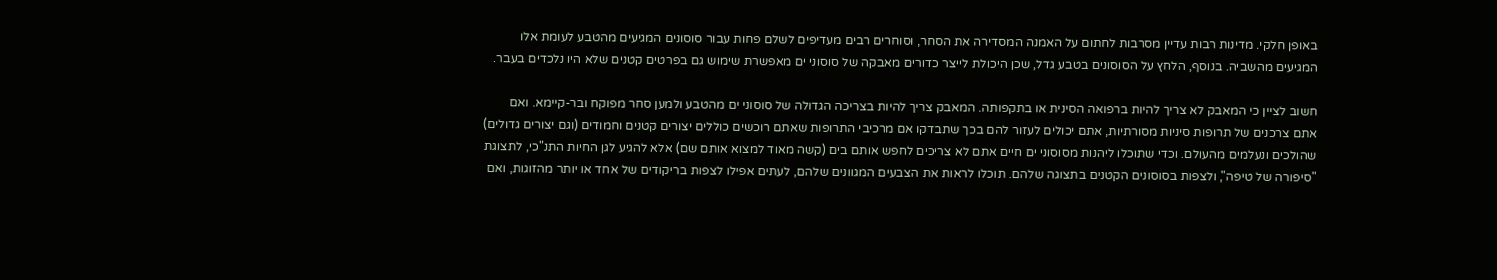באופן חלקי. מדינות רבות עדיין מסרבות לחתום על האמנה המסדירה את הסחר, וסוחרים רבים מעדיפים לשלם פחות עבור סוסונים המגיעים מהטבע לעומת אלו המגיעים מהשביה. בנוסף, הלחץ על הסוסונים בטבע גדל, שכן היכולת לייצר כדורים מאבקה של סוסוני ים מאפשרת שימוש גם בפרטים קטנים שלא היו נלכדים בעבר.

חשוב לציין כי המאבק לא צריך להיות ברפואה הסינית או בתקפותה. המאבק צריך להיות בצריכה הגדולה של סוסוני ים מהטבע ולמען סחר מפוקח ובר-קיימא. ואם אתם צרכנים של תרופות סיניות מסורתיות, אתם יכולים לעזור להם בכך שתבדקו אם מרכיבי התרופות שאתם רוכשים כוללים יצורים קטנים וחמודים (וגם יצורים גדולים) שהולכים ונעלמים מהעולם. וכדי שתוכלו ליהנות מסוסוני ים חיים אתם לא צריכים לחפש אותם בים (קשה מאוד למצוא אותם שם) אלא להגיע לגן החיות התנ"כי, לתצוגת "סיפורה של טיפה", ולצפות בסוסונים הקטנים בתצוגה שלהם. תוכלו לראות את הצבעים המגוונים שלהם, לעתים אפילו לצפות בריקודים של אחד או יותר מהזוגות, ואם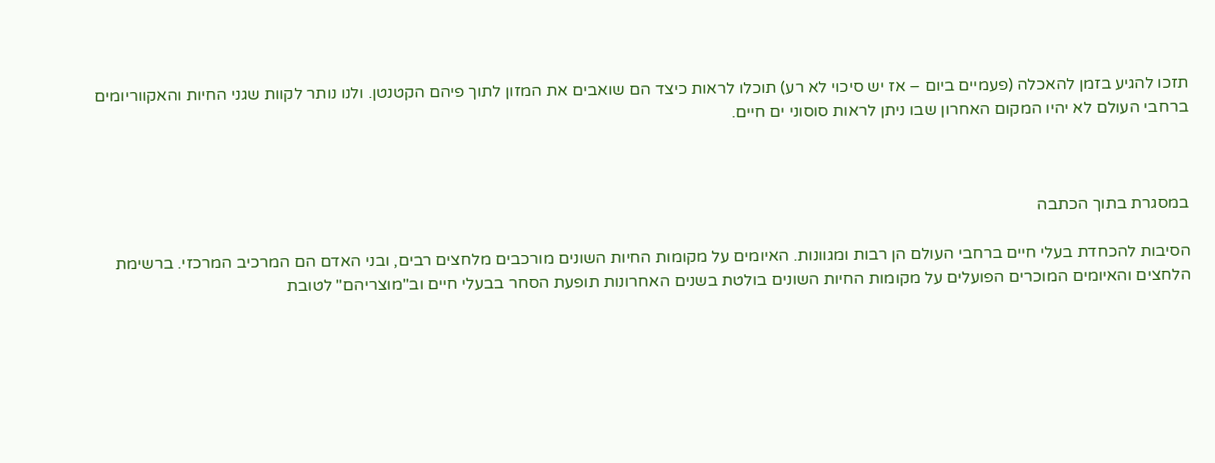תזכו להגיע בזמן להאכלה (פעמיים ביום – אז יש סיכוי לא רע) תוכלו לראות כיצד הם שואבים את המזון לתוך פיהם הקטנטן. ולנו נותר לקוות שגני החיות והאקווריומים ברחבי העולם לא יהיו המקום האחרון שבו ניתן לראות סוסוני ים חיים.



במסגרת בתוך הכתבה

הסיבות להכחדת בעלי חיים ברחבי העולם הן רבות ומגוונות. האיומים על מקומות החיות השונים מורכבים מלחצים רבים, ובני האדם הם המרכיב המרכזי. ברשימת הלחצים והאיומים המוכרים הפועלים על מקומות החיות השונים בולטת בשנים האחרונות תופעת הסחר בבעלי חיים וב"מוצריהם" לטובת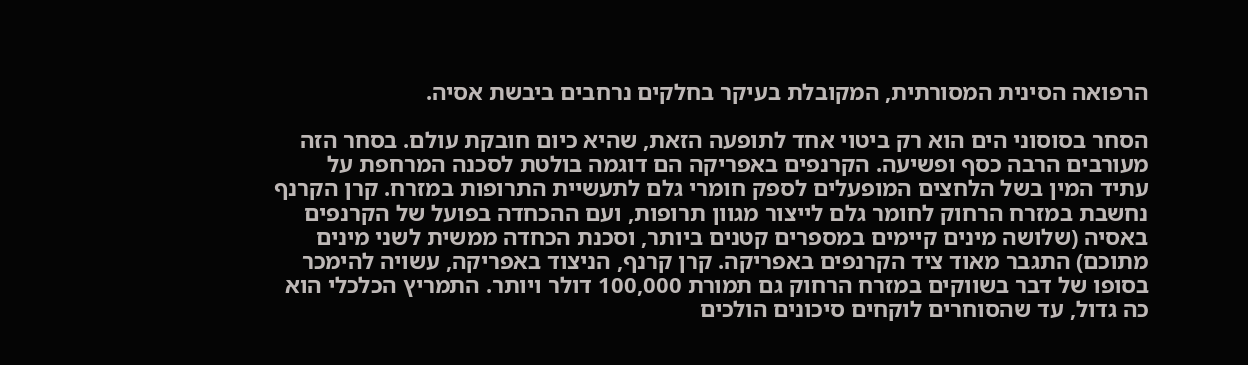הרפואה הסינית המסורתית, המקובלת בעיקר בחלקים נרחבים ביבשת אסיה.

הסחר בסוסוני הים הוא רק ביטוי אחד לתופעה הזאת, שהיא כיום חובקת עולם. בסחר הזה מעורבים הרבה כסף ופשיעה. הקרנפים באפריקה הם דוגמה בולטת לסכנה המרחפת על עתיד המין בשל הלחצים המופעלים לספק חומרי גלם לתעשיית התרופות במזרח. קרן הקרנף נחשבת במזרח הרחוק לחומר גלם לייצור מגוון תרופות, ועם ההכחדה בפועל של הקרנפים באסיה (שלושה מינים קיימים במספרים קטנים ביותר, וסכנת הכחדה ממשית לשני מינים מתוכם) התגבר מאוד ציד הקרנפים באפריקה. קרן קרנף, הניצוד באפריקה, עשויה להימכר בסופו של דבר בשווקים במזרח הרחוק גם תמורת 100,000 דולר ויותר. התמריץ הכלכלי הוא כה גדול, עד שהסוחרים לוקחים סיכונים הולכים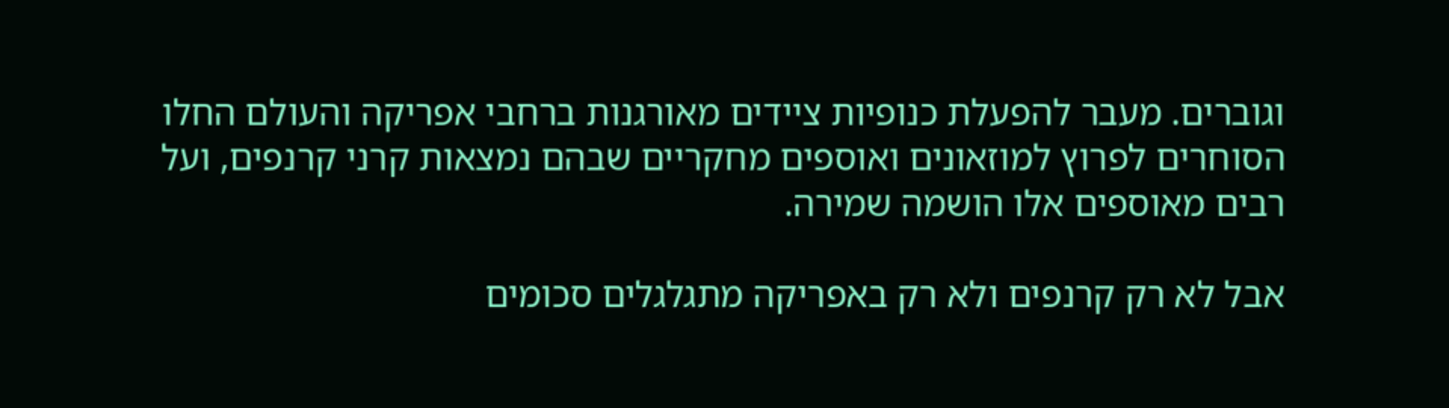וגוברים. מעבר להפעלת כנופיות ציידים מאורגנות ברחבי אפריקה והעולם החלו הסוחרים לפרוץ למוזאונים ואוספים מחקריים שבהם נמצאות קרני קרנפים, ועל רבים מאוספים אלו הושמה שמירה.

אבל לא רק קרנפים ולא רק באפריקה מתגלגלים סכומים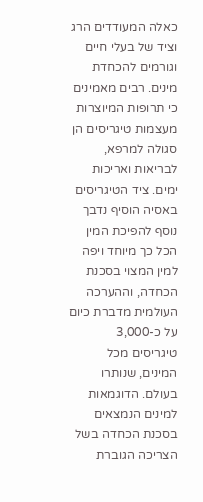כאלה המעודדים הרג וציד של בעלי חיים וגורמים להכחדת מינים. רבים מאמינים כי תרופות המיוצרות מעצמות טיגריסים הן סגולה למרפא, לבריאות ואריכות ימים. ציד הטיגריסים באסיה הוסיף נדבך נוסף להפיכת המין הכל כך מיוחד ויפה למין המצוי בסכנת הכחדה, וההערכה העולמית מדברת כיום על כ-3,000 טיגריסים מכל המינים, שנותרו בעולם. הדוגמאות למינים הנמצאים בסכנת הכחדה בשל הצריכה הגוברת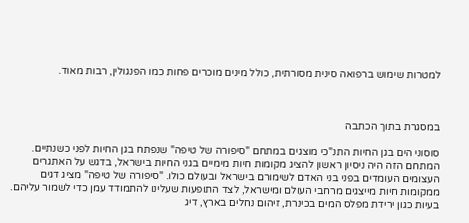למטרות שימוש ברפואה סינית מסורתית, כולל מינים מוכרים פחות כמו הפנגולין, רבות מאוד.



במסגרת בתוך הכתבה

סוסוני הים בגן החיות התנ"כי מוצגים במתחם "סיפורה של טיפה" שנפתח בגן החיות לפני כשנתיים. המתחם הזה היה ניסיון ראשון להציג מקומות חיות מימיים בגני החיות בישראל, בדגש על האתגרים העצומים העומדים בפני בני האדם לשימורם בישראל ובעולם כולו. "סיפורה של טיפה" מציג דגים ממקומות חיות מייצגים מרחבי העולם ומישראל, לצד התופעות שעלינו להתמודד עמן כדי לשמור עליהם. בעיות כגון ירידת מפלס המים בכינרת, זיהום נחלים בארץ, דיג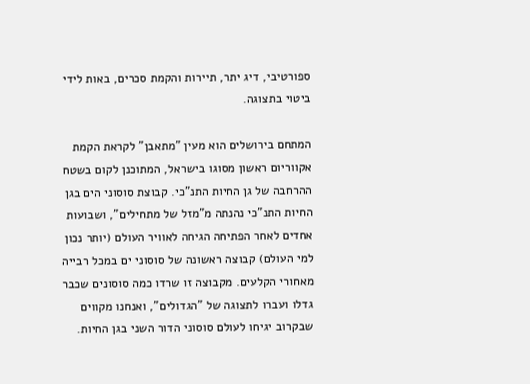ספורטיבי, דיג יתר, תיירות והקמת סכרים, באות לידי ביטוי בתצוגה.

המתחם בירושלים הוא מעין "מתאבן" לקראת הקמת אקווריום ראשון מסוגו בישראל, המתוכנן לקום בשטח ההרחבה של גן החיות התנ"כי. קבוצת סוסוני הים בגן החיות התנ"כי נהנתה מ"מזל של מתחילים", ושבועות אחדים לאחר הפתיחה הגיחה לאוויר העולם (יותר נכון למי העולם) קבוצה ראשונה של סוסוני ים במכל רבייה מאחורי הקלעים. מקבוצה זו שרדו כמה סוסונים שכבר גדלו ועברו לתצוגה של "הגדולים", ואנחנו מקווים שבקרוב יגיחו לעולם סוסוני הדור השני בגן החיות.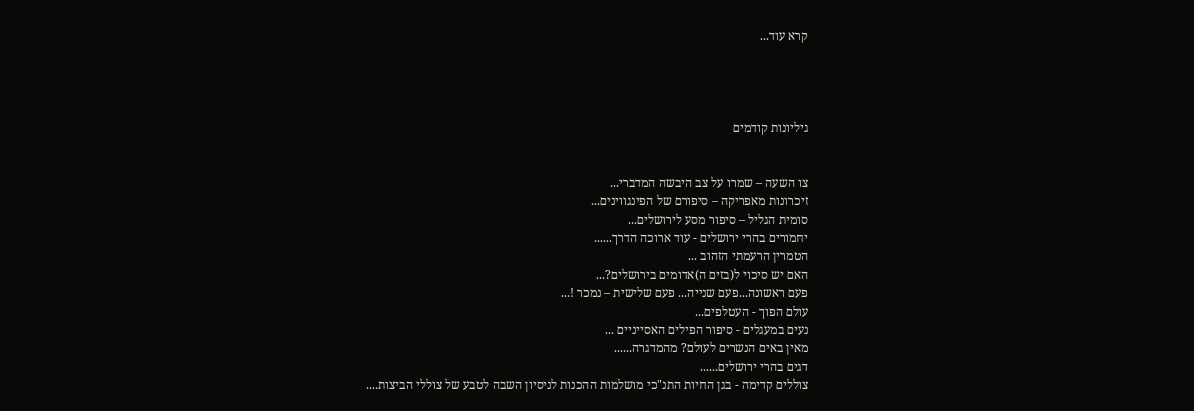קרא עוד...




גיליונות קודמים


צו השעה – שמרו על צב היבשה המדברי...
זיכרונות מאפריקה – סיפורם של הפינגווינים...
סומית הגליל – סיפור מסע לירושלים...
יחמורים בהרי ירושלים - עוד ארוכה הדרך......
הטמרין הרעמתי הזהוב ...
האם יש סיכוי ל(בזים ה)אדומים בירושלים?...
פעם ראשונה...פעם שנייה... פעם שלישית – נמכר !...
עולם הפוך - העטלפים...
נעים במעגלים - סיפור הפילים האסייניים ...
מאין באים הנשרים לעולם? מהמדגרה......
דגים בהרי ירושלים......
צוללים קדימה - בגן החיות התנ"כי מושלמות ההכנות לניסיון השבה לטבע של צוללי הביצות....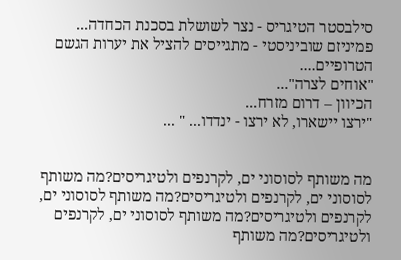סילבסטר הטיגריס - נצר לשושלת בסכנת הכחדה...
פמיניזם שוביניסטי - מתגייסים להציל את יערות הגשם הטרופיים....
"אוחים לצרה"...
הכיוון – דרום מזרח...
"ירצו יישארו, לא ירצו - ינדדו... " ...


מה משותף לסוסוני ים, לקרנפים ולטיגריסים?מה משותף לסוסוני ים, לקרנפים ולטיגריסים?מה משותף לסוסוני ים, לקרנפים ולטיגריסים?מה משותף לסוסוני ים, לקרנפים ולטיגריסים?מה משותף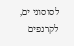לסוסוני ים, לקרנפים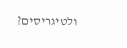ולטיגריסים?